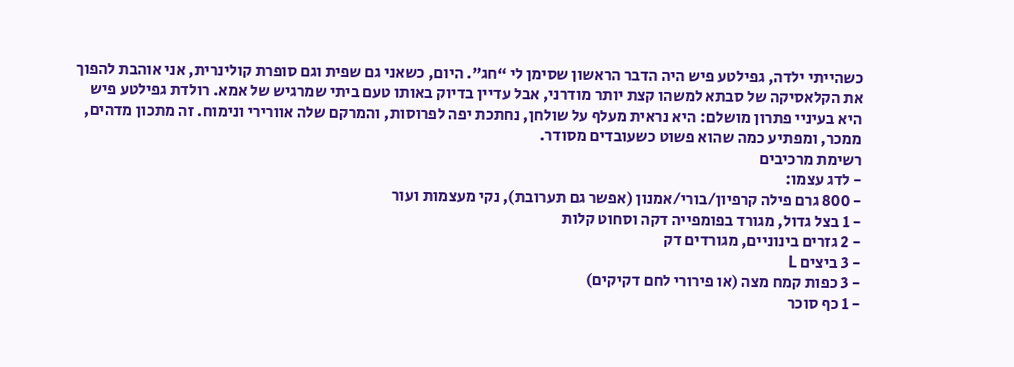כשהייתי ילדה, גפילטע פיש היה הדבר הראשון שסימן לי “חג”. היום, כשאני גם שפית וגם סופרת קולינרית, אני אוהבת להפוך את הקלאסיקה של סבתא למשהו קצת יותר מודרני, אבל עדיין בדיוק באותו טעם ביתי שמרגיש של אמא. רולדת גפילטע פיש היא בעיניי פתרון מושלם: היא נראית מעלף על שולחן, נחתכת יפה לפרוסות, והמרקם שלה אוורירי ונימוח. זה מתכון מדהים, ממכר, ומפתיע כמה שהוא פשוט כשעובדים מסודר.
רשימת מרכיבים
- לדג עצמו:
- 800 גרם פילה קרפיון/בורי/אמנון (אפשר גם תערובת), נקי מעצמות ועור
- 1 בצל גדול, מגורד בפומפייה דקה וסחוט קלות
- 2 גזרים בינוניים, מגורדים דק
- 3 ביצים L
- 3 כפות קמח מצה (או פירורי לחם דקיקים)
- 1 כף סוכר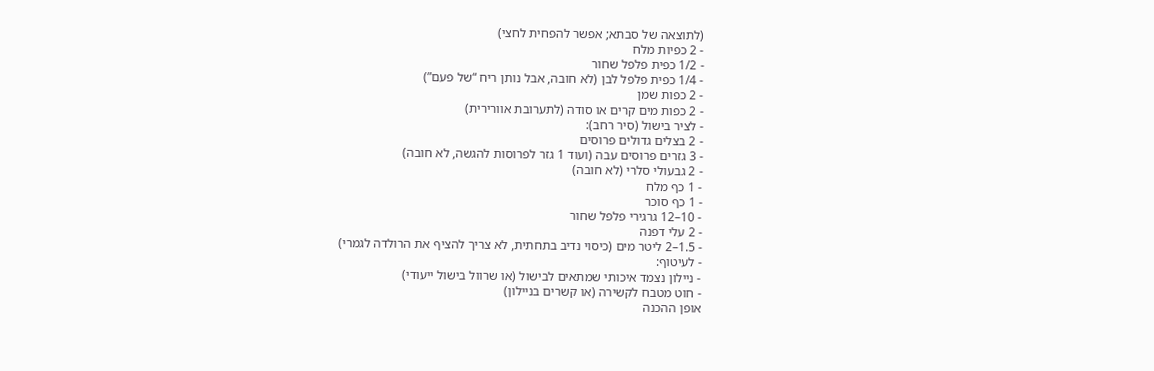(לתוצאה של סבתא; אפשר להפחית לחצי)
- 2 כפיות מלח
- 1/2 כפית פלפל שחור
- 1/4 כפית פלפל לבן (לא חובה, אבל נותן ריח “של פעם”)
- 2 כפות שמן
- 2 כפות מים קרים או סודה (לתערובת אוורירית)
- לציר בישול (סיר רחב):
- 2 בצלים גדולים פרוסים
- 3 גזרים פרוסים עבה (ועוד 1 גזר לפרוסות להגשה, לא חובה)
- 2 גבעולי סלרי (לא חובה)
- 1 כף מלח
- 1 כף סוכר
- 10–12 גרגירי פלפל שחור
- 2 עלי דפנה
- 1.5–2 ליטר מים (כיסוי נדיב בתחתית, לא צריך להציף את הרולדה לגמרי)
- לעיטוף:
- ניילון נצמד איכותי שמתאים לבישול (או שרוול בישול ייעודי)
- חוט מטבח לקשירה (או קשרים בניילון)
אופן ההכנה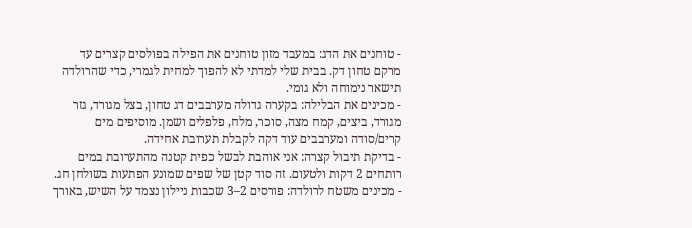- טוחנים את הדג: במעבד מזון טוחנים את הפילה בפולסים קצרים עד מרקם טחון דק. בבית שלי למדתי לא להפוך למחית לגמרי, כדי שהרולדה תישאר נימוחה ולא גומי.
- מכינים את הבלילה: בקערה גדולה מערבבים דג טחון, בצל מגורד, גזר מגורד, ביצים, קמח מצה, סוכר, מלח, פלפלים ושמן. מוסיפים מים קרים/סודה ומערבבים עוד דקה לקבלת תערובת אחידה.
- בדיקת תיבול קצרה: אני אוהבת לבשל כפית קטנה מהתערובת במים רותחים 2 דקות ולטעום. זה סוד קטן של שפים שמונע הפתעות בשולחן חג.
- מכינים משטח לרולדה: פורסים 2–3 שכבות ניילון נצמד על השיש, באורך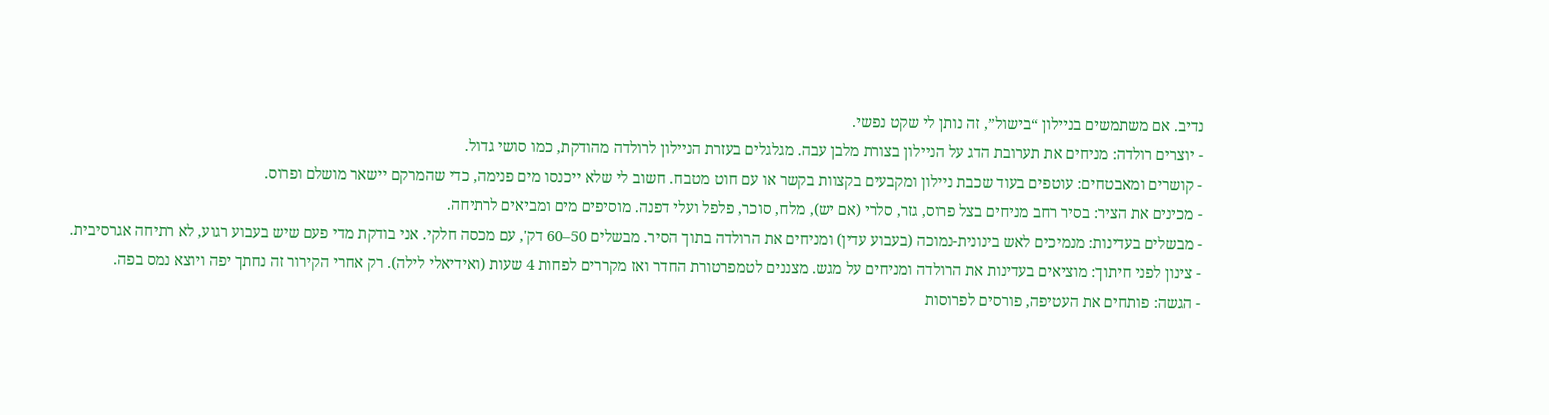נדיב. אם משתמשים בניילון “בישול”, זה נותן לי שקט נפשי.
- יוצרים רולדה: מניחים את תערובת הדג על הניילון בצורת מלבן עבה. מגלגלים בעזרת הניילון לרולדה מהודקת, כמו סושי גדול.
- קושרים ומאבטחים: עוטפים בעוד שכבת ניילון ומקבעים בקצוות בקשר או עם חוט מטבח. חשוב לי שלא ייכנסו מים פנימה, כדי שהמרקם יישאר מושלם ופרוס.
- מכינים את הציר: בסיר רחב מניחים בצל פרוס, גזר, סלרי (אם יש), מלח, סוכר, פלפל ועלי דפנה. מוסיפים מים ומביאים לרתיחה.
- מבשלים בעדינות: מנמיכים לאש בינונית-נמוכה (בעבוע עדין) ומניחים את הרולדה בתוך הסיר. מבשלים 50–60 דק', עם מכסה חלקי. אני בודקת מדי פעם שיש בעבוע רגוע, לא רתיחה אגרסיבית.
- צינון לפני חיתוך: מוציאים בעדינות את הרולדה ומניחים על מגש. מצננים לטמפרטורת החדר ואז מקררים לפחות 4 שעות (ואידיאלי לילה). רק אחרי הקירור זה נחתך יפה ויוצא נמס בפה.
- הגשה: פותחים את העטיפה, פורסים לפרוסות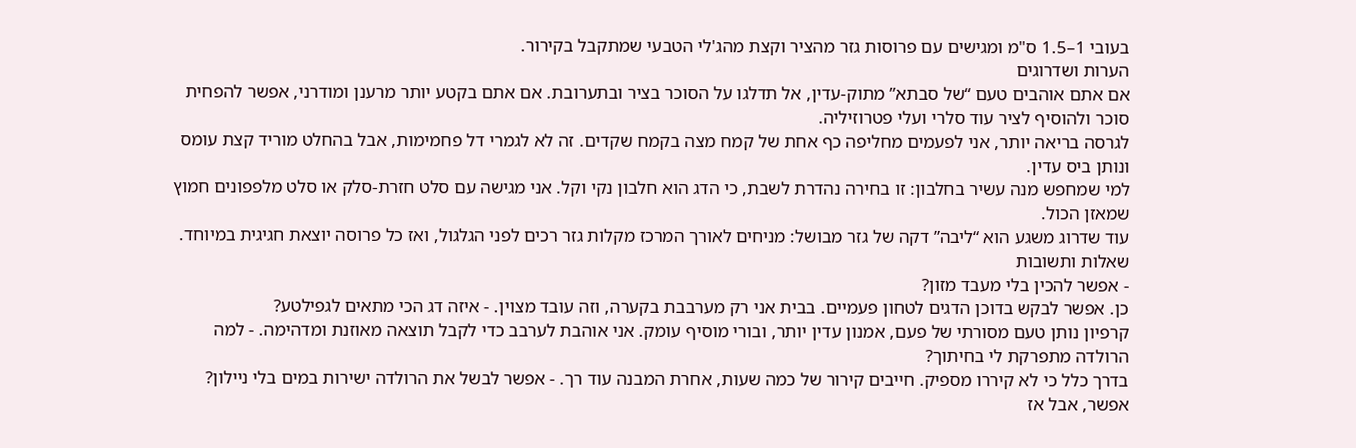בעובי 1–1.5 ס"מ ומגישים עם פרוסות גזר מהציר וקצת מהג'לי הטבעי שמתקבל בקירור.
הערות ושדרוגים
אם אתם אוהבים טעם “של סבתא” מתוק-עדין, אל תדלגו על הסוכר בציר ובתערובת. אם אתם בקטע יותר מרענן ומודרני, אפשר להפחית סוכר ולהוסיף לציר עוד סלרי ועלי פטרוזיליה.
לגרסה בריאה יותר, אני לפעמים מחליפה כף אחת של קמח מצה בקמח שקדים. זה לא לגמרי דל פחמימות, אבל בהחלט מוריד קצת עומס ונותן ביס עדין.
למי שמחפש מנה עשיר בחלבון: זו בחירה נהדרת לשבת, כי הדג הוא חלבון נקי וקל. אני מגישה עם סלט חזרת-סלק או סלט מלפפונים חמוץ שמאזן הכול.
עוד שדרוג משגע הוא “ליבה” דקה של גזר מבושל: מניחים לאורך המרכז מקלות גזר רכים לפני הגלגול, ואז כל פרוסה יוצאת חגיגית במיוחד.
שאלות ותשובות
- אפשר להכין בלי מעבד מזון?
כן. אפשר לבקש בדוכן הדגים לטחון פעמיים. בבית אני רק מערבבת בקערה, וזה עובד מצוין. - איזה דג הכי מתאים לגפילטע?
קרפיון נותן טעם מסורתי של פעם, אמנון עדין יותר, ובורי מוסיף עומק. אני אוהבת לערבב כדי לקבל תוצאה מאוזנת ומדהימה. - למה הרולדה מתפרקת לי בחיתוך?
בדרך כלל כי לא קיררו מספיק. חייבים קירור של כמה שעות, אחרת המבנה עוד רך. - אפשר לבשל את הרולדה ישירות במים בלי ניילון?
אפשר, אבל אז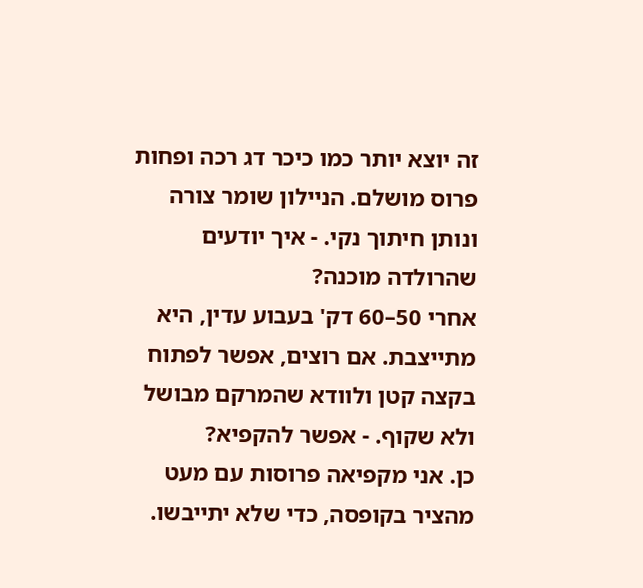זה יוצא יותר כמו כיכר דג רכה ופחות פרוס מושלם. הניילון שומר צורה ונותן חיתוך נקי. - איך יודעים שהרולדה מוכנה?
אחרי 50–60 דק' בעבוע עדין, היא מתייצבת. אם רוצים, אפשר לפתוח בקצה קטן ולוודא שהמרקם מבושל ולא שקוף. - אפשר להקפיא?
כן. אני מקפיאה פרוסות עם מעט מהציר בקופסה, כדי שלא יתייבשו.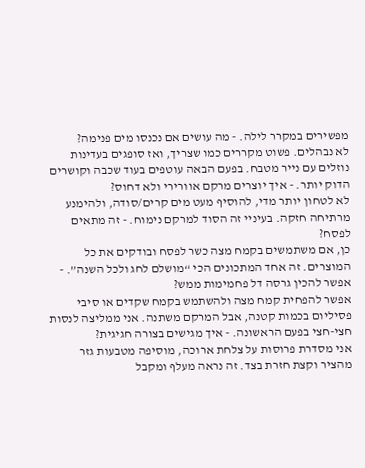מפשירים במקרר לילה. - מה עושים אם נכנסו מים פנימה?
לא נבהלים. פשוט מקררים כמו שצריך, ואז סופגים בעדינות נוזלים עם נייר מטבח. בפעם הבאה עוטפים בעוד שכבה וקושרים הדוק יותר. - איך יוצרים מרקם אוורירי ולא דחוס?
לא לטחון יותר מדי, להוסיף מעט מים קרים/סודה, ולהימנע מרתיחה חזקה. בעיניי זה הסוד למרקם נימוח. - זה מתאים לפסח?
כן, אם משתמשים בקמח מצה כשר לפסח ובודקים את כל המוצרים. זה אחד המתכונים הכי “מושלם לחג ולכל השנה”. - אפשר להכין גרסה דל פחמימות ממש?
אפשר להפחית קמח מצה ולהשתמש בקמח שקדים או סיבי פסיליום בכמות קטנה, אבל המרקם משתנה. אני ממליצה לנסות חצי-חצי בפעם הראשונה. - איך מגישים בצורה חגיגית?
אני מסדרת פרוסות על צלחת ארוכה, מוסיפה מטבעות גזר מהציר וקצת חזרת בצד. זה נראה מעלף ומקבל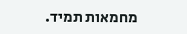מחמאות תמיד.